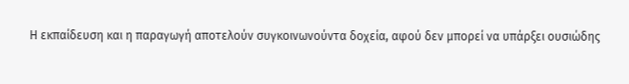Η εκπαίδευση και η παραγωγή αποτελούν συγκοινωνούντα δοχεία, αφού δεν μπορεί να υπάρξει ουσιώδης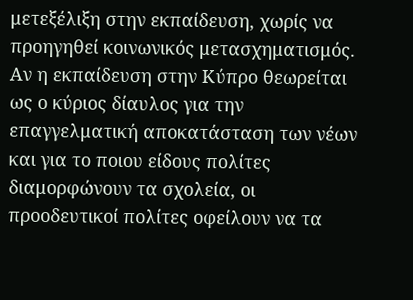μετεξέλιξη στην εκπαίδευση, χωρίς να προηγηθεί κοινωνικός μετασχηματισμός. Αν η εκπαίδευση στην Κύπρο θεωρείται ως ο κύριος δίαυλος για την επαγγελματική αποκατάσταση των νέων και για το ποιου είδους πολίτες διαμορφώνουν τα σχολεία, οι προοδευτικοί πολίτες οφείλουν να τα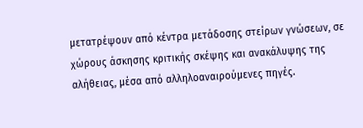μετατρέψουν από κέντρα μετάδοσης στείρων γνώσεων, σε χώρους άσκησης κριτικής σκέψης και ανακάλυψης της αλήθειας, μέσα από αλληλοαναιρούμενες πηγές.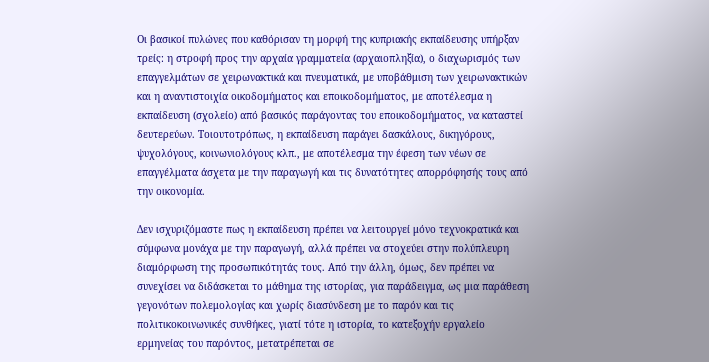Οι βασικοί πυλώνες που καθόρισαν τη μορφή της κυπριακής εκπαίδευσης υπήρξαν τρείς: η στροφή προς την αρχαία γραμματεία (αρχαιοπληξία), ο διαχωρισμός των επαγγελμάτων σε χειρωνακτικά και πνευματικά, με υποβάθμιση των χειρωνακτικών και η αναντιστοιχία οικοδομήματος και εποικοδομήματος, με αποτέλεσμα η εκπαίδευση (σχολείο) από βασικός παράγοντας του εποικοδομήματος, να καταστεί δευτερεύων. Τοιουτοτρόπως, η εκπαίδευση παράγει δασκάλους, δικηγόρους, ψυχολόγους, κοινωνιολόγους κλπ., με αποτέλεσμα την έφεση των νέων σε επαγγέλματα άσχετα με την παραγωγή και τις δυνατότητες απορρόφησής τους από την οικονομία.

Δεν ισχυριζόμαστε πως η εκπαίδευση πρέπει να λειτουργεί μόνο τεχνοκρατικά και σύμφωνα μονάχα με την παραγωγή, αλλά πρέπει να στοχεύει στην πολύπλευρη διαμόρφωση της προσωπικότητάς τους. Από την άλλη, όμως, δεν πρέπει να συνεχίσει να διδάσκεται το μάθημα της ιστορίας, για παράδειγμα, ως μια παράθεση γεγονότων πολεμολογίας και χωρίς διασύνδεση με το παρόν και τις πολιτικοκοινωνικές συνθήκες, γιατί τότε η ιστορία, το κατεξοχήν εργαλείο ερμηνείας του παρόντος, μετατρέπεται σε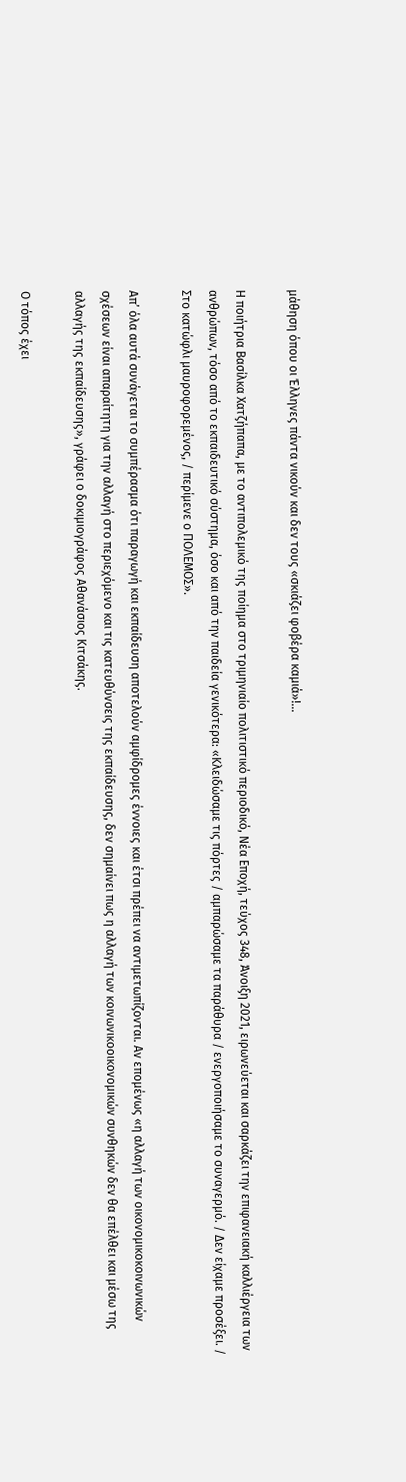μάθηση όπου οι Έλληνες πάντα νικούν και δεν τους «σκιάζει φοβέρα καμιά»!…

Η ποιήτρια Βασίλκα Χατζήπαπα, με το αντιπολεμικό της ποίημα στο τριμηνιαίο πολιτιστικό περιοδικό, Νέα Εποχή, τεύχος 348, Άνοιξη 2021, ειρωνεύεται και σαρκάζει την επιφανειακή καλλιέργεια των ανθρώπων, τόσο από το εκπαιδευτικό σύστημα, όσο και από την παιδεία γενικότερα: «Κλειδώσαμε τις πόρτες / αμπαρώσαμε τα παράθυρα / ενεργοποιήσαμε το συναγερμό. / Δεν είχαμε προσέξει. / Στο κατώφλι μαυροφορεμένος, / περίμενε ο ΠΟΛΕΜΟΣ».

Απ’ όλα αυτά συνάγεται το συμπέρασμα ότι παραγωγή και εκπαίδευση αποτελούν αμφίδρομες έννοιες και έτσι πρέπει να αντιμετωπίζονται. Αν επομένως «η αλλαγή των οικονομικοκοινωνικών σχέσεων είναι απαραίτητη για την αλλαγή στο περιεχόμενο και τις κατευθύνσεις της εκπαίδευσης, δεν σημαίνει πως η αλλαγή των κοινωνικοοικονομικών συνθηκών δεν θα επέλθει και μέσω της αλλαγής της εκπαίδευσης», γράφει ο δοκιμιογράφος Αθανάσιος Κιτσάκης.

Ο τόπος έχει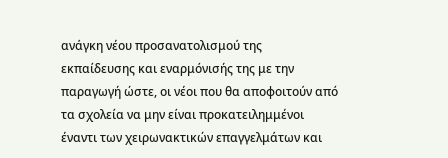ανάγκη νέου προσανατολισμού της εκπαίδευσης και εναρμόνισής της με την παραγωγή ώστε, οι νέοι που θα αποφοιτούν από τα σχολεία να μην είναι προκατειλημμένοι έναντι των χειρωνακτικών επαγγελμάτων και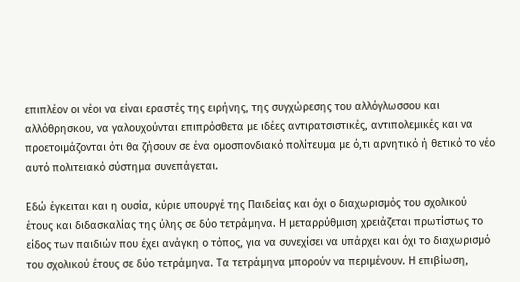επιπλέον οι νέοι να είναι εραστές της ειρήνης, της συγχώρεσης του αλλόγλωσσου και αλλόθρησκου, να γαλουχούνται επιπρόσθετα με ιδέες αντιρατσιστικές, αντιπολεμικές και να προετοιμάζονται ότι θα ζήσουν σε ένα ομοσπονδιακό πολίτευμα με ό,τι αρνητικό ή θετικό το νέο αυτό πολιτειακό σύστημα συνεπάγεται.

Εδώ έγκειται και η ουσία, κύριε υπουργέ της Παιδείας και όχι ο διαχωρισμός του σχολικού έτους και διδασκαλίας της ύλης σε δύο τετράμηνα. Η μεταρρύθμιση χρειάζεται πρωτίστως το είδος των παιδιών που έχει ανάγκη ο τόπος, για να συνεχίσει να υπάρχει και όχι το διαχωρισμό του σχολικού έτους σε δύο τετράμηνα. Τα τετράμηνα μπορούν να περιμένουν. Η επιβίωση,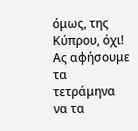όμως, της Κύπρου, όχι! Ας αφήσουμε τα τετράμηνα να τα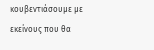κουβεντιάσουμε με εκείνους που θα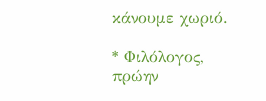κάνουμε χωριό.

* Φιλόλογος, πρώην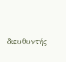διευθυντής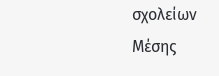σχολείων Μέσης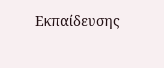Εκπαίδευσης